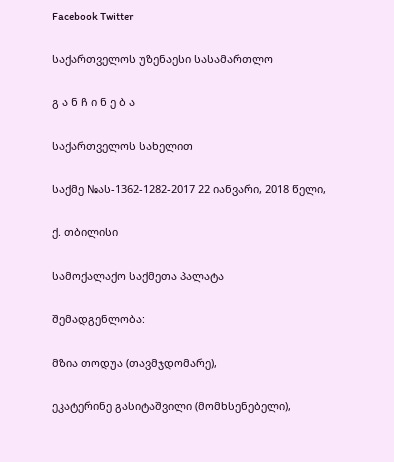Facebook Twitter

საქართველოს უზენაესი სასამართლო

გ ა ნ ჩ ი ნ ე ბ ა

საქართველოს სახელით

საქმე №ას-1362-1282-2017 22 იანვარი, 2018 წელი,

ქ. თბილისი

სამოქალაქო საქმეთა პალატა

შემადგენლობა:

მზია თოდუა (თავმჯდომარე),

ეკატერინე გასიტაშვილი (მომხსენებელი),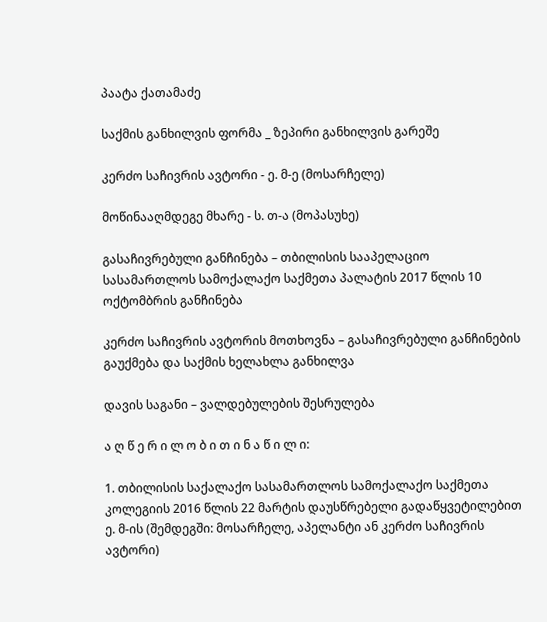პაატა ქათამაძე

საქმის განხილვის ფორმა _ ზეპირი განხილვის გარეშე

კერძო საჩივრის ავტორი - ე. მ-ე (მოსარჩელე)

მოწინააღმდეგე მხარე - ს. თ-ა (მოპასუხე)

გასაჩივრებული განჩინება – თბილისის სააპელაციო სასამართლოს სამოქალაქო საქმეთა პალატის 2017 წლის 10 ოქტომბრის განჩინება

კერძო საჩივრის ავტორის მოთხოვნა – გასაჩივრებული განჩინების გაუქმება და საქმის ხელახლა განხილვა

დავის საგანი – ვალდებულების შესრულება

ა ღ წ ე რ ი ლ ო ბ ი თ ი ნ ა წ ი ლ ი:

1. თბილისის საქალაქო სასამართლოს სამოქალაქო საქმეთა კოლეგიის 2016 წლის 22 მარტის დაუსწრებელი გადაწყვეტილებით ე. მ-ის (შემდეგში: მოსარჩელე, აპელანტი ან კერძო საჩივრის ავტორი)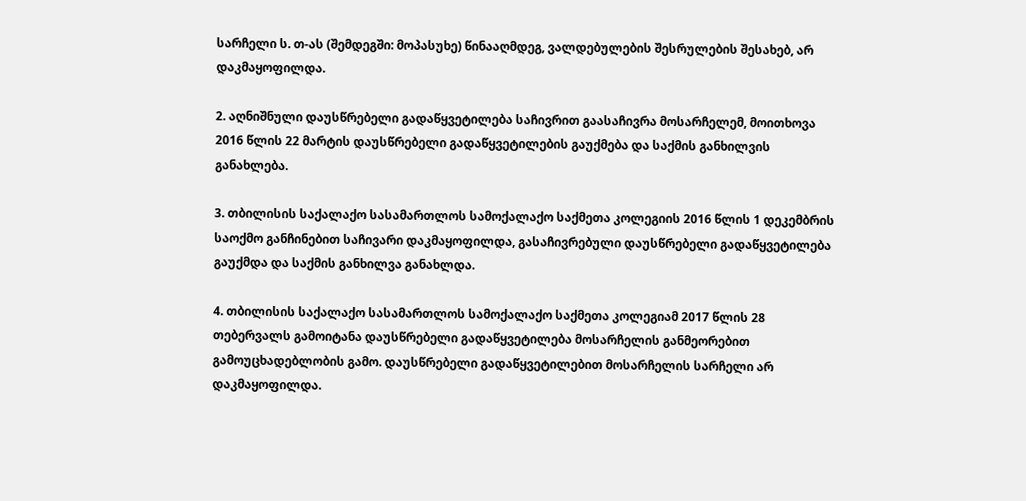სარჩელი ს. თ-ას (შემდეგში: მოპასუხე) წინააღმდეგ, ვალდებულების შესრულების შესახებ, არ დაკმაყოფილდა.

2. აღნიშნული დაუსწრებელი გადაწყვეტილება საჩივრით გაასაჩივრა მოსარჩელემ, მოითხოვა 2016 წლის 22 მარტის დაუსწრებელი გადაწყვეტილების გაუქმება და საქმის განხილვის განახლება.

3. თბილისის საქალაქო სასამართლოს სამოქალაქო საქმეთა კოლეგიის 2016 წლის 1 დეკემბრის საოქმო განჩინებით საჩივარი დაკმაყოფილდა, გასაჩივრებული დაუსწრებელი გადაწყვეტილება გაუქმდა და საქმის განხილვა განახლდა.

4. თბილისის საქალაქო სასამართლოს სამოქალაქო საქმეთა კოლეგიამ 2017 წლის 28 თებერვალს გამოიტანა დაუსწრებელი გადაწყვეტილება მოსარჩელის განმეორებით გამოუცხადებლობის გამო. დაუსწრებელი გადაწყვეტილებით მოსარჩელის სარჩელი არ დაკმაყოფილდა.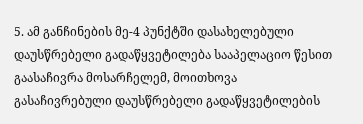5. ამ განჩინების მე-4 პუნქტში დასახელებული დაუსწრებელი გადაწყვეტილება სააპელაციო წესით გაასაჩივრა მოსარჩელემ, მოითხოვა გასაჩივრებული დაუსწრებელი გადაწყვეტილების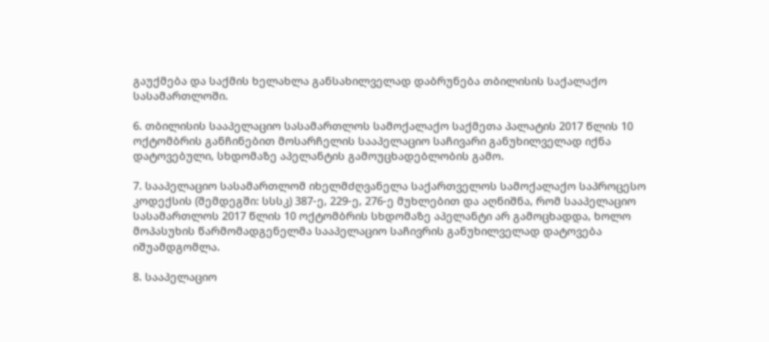გაუქმება და საქმის ხელახლა განსახილველად დაბრუნება თბილისის საქალაქო სასამართლოში.

6. თბილისის სააპელაციო სასამართლოს სამოქალაქო საქმეთა პალატის 2017 წლის 10 ოქტომბრის განჩინებით მოსარჩელის სააპელაციო საჩივარი განუხილველად იქნა დატოვებული, სხდომაზე აპელანტის გამოუცხადებლობის გამო.

7. სააპელაციო სასამართლომ იხელმძღვანელა საქართველოს სამოქალაქო საპროცესო კოდექსის (შემდეგში: სსსკ) 387-ე, 229-ე, 276-ე მუხლებით და აღნიშნა, რომ სააპელაციო სასამართლოს 2017 წლის 10 ოქტომბრის სხდომაზე აპელანტი არ გამოცხადდა, ხოლო მოპასუხის წარმომადგენელმა სააპელაციო საჩივრის განუხილველად დატოვება იშუამდგომლა.

8. სააპელაციო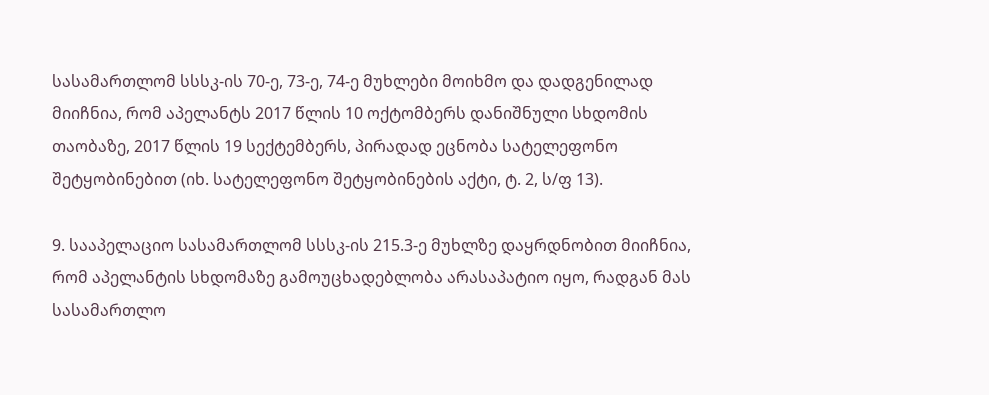სასამართლომ სსსკ-ის 70-ე, 73-ე, 74-ე მუხლები მოიხმო და დადგენილად მიიჩნია, რომ აპელანტს 2017 წლის 10 ოქტომბერს დანიშნული სხდომის თაობაზე, 2017 წლის 19 სექტემბერს, პირადად ეცნობა სატელეფონო შეტყობინებით (იხ. სატელეფონო შეტყობინების აქტი, ტ. 2, ს/ფ 13).

9. სააპელაციო სასამართლომ სსსკ-ის 215.3-ე მუხლზე დაყრდნობით მიიჩნია, რომ აპელანტის სხდომაზე გამოუცხადებლობა არასაპატიო იყო, რადგან მას სასამართლო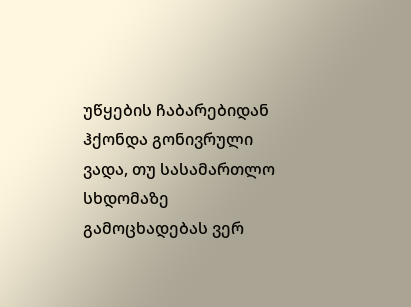უწყების ჩაბარებიდან ჰქონდა გონივრული ვადა, თუ სასამართლო სხდომაზე გამოცხადებას ვერ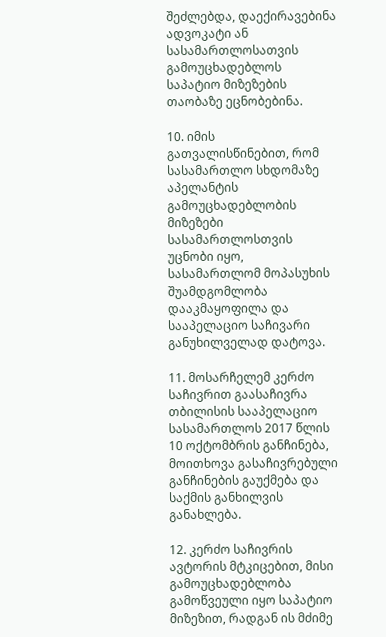შეძლებდა, დაექირავებინა ადვოკატი ან სასამართლოსათვის გამოუცხადებლოს საპატიო მიზეზების თაობაზე ეცნობებინა.

10. იმის გათვალისწინებით, რომ სასამართლო სხდომაზე აპელანტის გამოუცხადებლობის მიზეზები სასამართლოსთვის უცნობი იყო, სასამართლომ მოპასუხის შუამდგომლობა დააკმაყოფილა და სააპელაციო საჩივარი განუხილველად დატოვა.

11. მოსარჩელემ კერძო საჩივრით გაასაჩივრა თბილისის სააპელაციო სასამართლოს 2017 წლის 10 ოქტომბრის განჩინება, მოითხოვა გასაჩივრებული განჩინების გაუქმება და საქმის განხილვის განახლება.

12. კერძო საჩივრის ავტორის მტკიცებით, მისი გამოუცხადებლობა გამოწვეული იყო საპატიო მიზეზით, რადგან ის მძიმე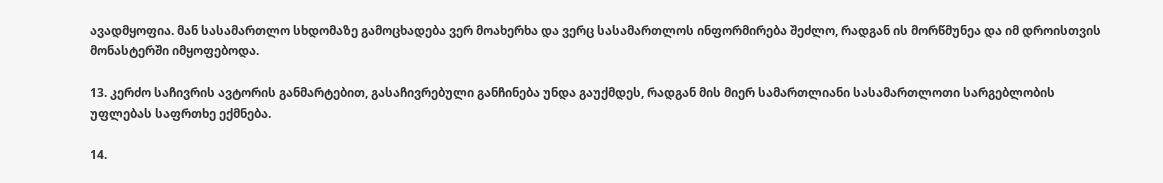ავადმყოფია. მან სასამართლო სხდომაზე გამოცხადება ვერ მოახერხა და ვერც სასამართლოს ინფორმირება შეძლო, რადგან ის მორწმუნეა და იმ დროისთვის მონასტერში იმყოფებოდა.

13. კერძო საჩივრის ავტორის განმარტებით, გასაჩივრებული განჩინება უნდა გაუქმდეს, რადგან მის მიერ სამართლიანი სასამართლოთი სარგებლობის უფლებას საფრთხე ექმნება.

14.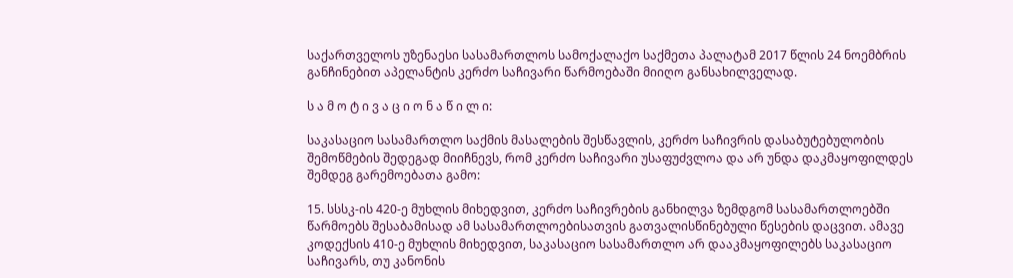საქართველოს უზენაესი სასამართლოს სამოქალაქო საქმეთა პალატამ 2017 წლის 24 ნოემბრის განჩინებით აპელანტის კერძო საჩივარი წარმოებაში მიიღო განსახილველად.

ს ა მ ო ტ ი ვ ა ც ი ო ნ ა წ ი ლ ი:

საკასაციო სასამართლო საქმის მასალების შესწავლის, კერძო საჩივრის დასაბუტებულობის შემოწმების შედეგად მიიჩნევს, რომ კერძო საჩივარი უსაფუძვლოა და არ უნდა დაკმაყოფილდეს შემდეგ გარემოებათა გამო:

15. სსსკ-ის 420-ე მუხლის მიხედვით, კერძო საჩივრების განხილვა ზემდგომ სასამართლოებში წარმოებს შესაბამისად ამ სასამართლოებისათვის გათვალისწინებული წესების დაცვით. ამავე კოდექსის 410-ე მუხლის მიხედვით, საკასაციო სასამართლო არ დააკმაყოფილებს საკასაციო საჩივარს, თუ კანონის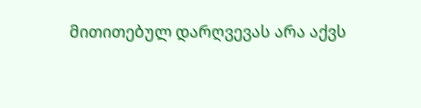მითითებულ დარღვევას არა აქვს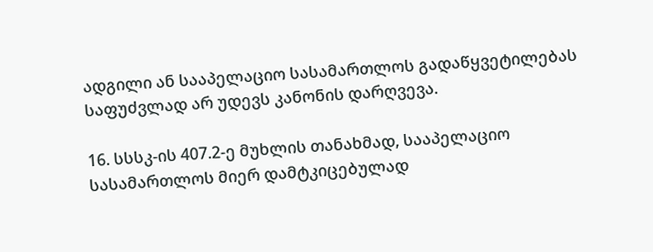ადგილი ან სააპელაციო სასამართლოს გადაწყვეტილებას საფუძვლად არ უდევს კანონის დარღვევა.

16. სსსკ-ის 407.2-ე მუხლის თანახმად, სააპელაციო სასამართლოს მიერ დამტკიცებულად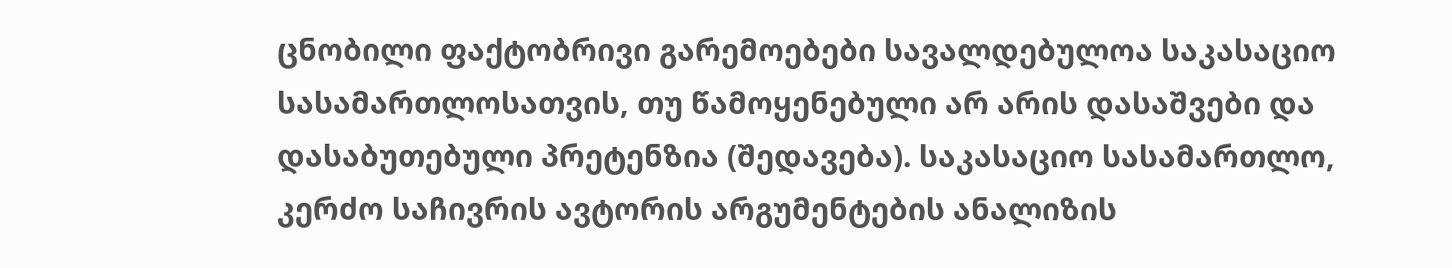ცნობილი ფაქტობრივი გარემოებები სავალდებულოა საკასაციო სასამართლოსათვის, თუ წამოყენებული არ არის დასაშვები და დასაბუთებული პრეტენზია (შედავება). საკასაციო სასამართლო, კერძო საჩივრის ავტორის არგუმენტების ანალიზის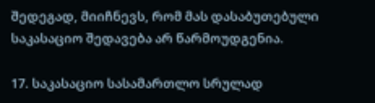შედეგად, მიიჩნევს, რომ მას დასაბუთებული საკასაციო შედავება არ წარმოუდგენია.

17. საკასაციო სასამართლო სრულად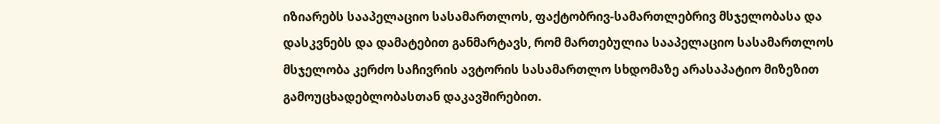იზიარებს სააპელაციო სასამართლოს, ფაქტობრივ-სამართლებრივ მსჯელობასა და დასკვნებს და დამატებით განმარტავს, რომ მართებულია სააპელაციო სასამართლოს მსჯელობა კერძო საჩივრის ავტორის სასამართლო სხდომაზე არასაპატიო მიზეზით გამოუცხადებლობასთან დაკავშირებით.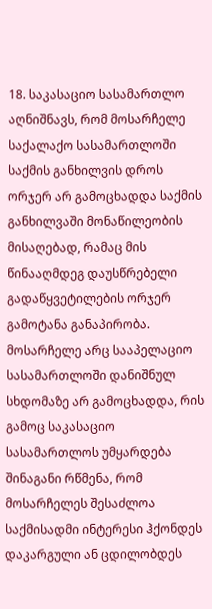18. საკასაციო სასამართლო აღნიშნავს, რომ მოსარჩელე საქალაქო სასამართლოში საქმის განხილვის დროს ორჯერ არ გამოცხადდა საქმის განხილვაში მონაწილეობის მისაღებად, რამაც მის წინააღმდეგ დაუსწრებელი გადაწყვეტილების ორჯერ გამოტანა განაპირობა. მოსარჩელე არც სააპელაციო სასამართლოში დანიშნულ სხდომაზე არ გამოცხადდა, რის გამოც საკასაციო სასამართლოს უმყარდება შინაგანი რწმენა, რომ მოსარჩელეს შესაძლოა საქმისადმი ინტერესი ჰქონდეს დაკარგული ან ცდილობდეს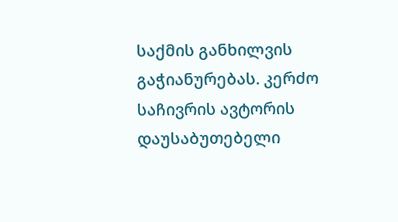საქმის განხილვის გაჭიანურებას. კერძო საჩივრის ავტორის დაუსაბუთებელი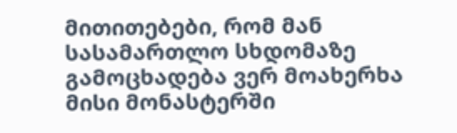მითითებები, რომ მან სასამართლო სხდომაზე გამოცხადება ვერ მოახერხა მისი მონასტერში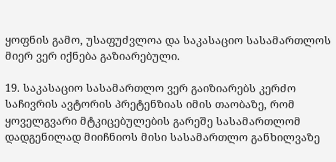ყოფნის გამო, უსაფუძვლოა და საკასაციო სასამართლოს მიერ ვერ იქნება გაზიარებული.

19. საკასაციო სასამართლო ვერ გაიზიარებს კერძო საჩივრის ავტორის პრეტენზიას იმის თაობაზე, რომ ყოველგვარი მტკიცებულების გარეშე სასამართლომ დადგენილად მიიჩნიოს მისი სასამართლო განხილვაზე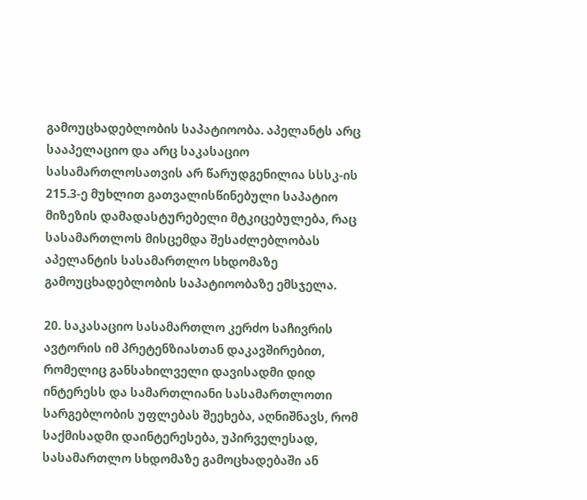გამოუცხადებლობის საპატიოობა. აპელანტს არც სააპელაციო და არც საკასაციო სასამართლოსათვის არ წარუდგენილია სსსკ-ის 215.3-ე მუხლით გათვალისწინებული საპატიო მიზეზის დამადასტურებელი მტკიცებულება, რაც სასამართლოს მისცემდა შესაძლებლობას აპელანტის სასამართლო სხდომაზე გამოუცხადებლობის საპატიოობაზე ემსჯელა.

20. საკასაციო სასამართლო კერძო საჩივრის ავტორის იმ პრეტენზიასთან დაკავშირებით, რომელიც განსახილველი დავისადმი დიდ ინტერესს და სამართლიანი სასამართლოთი სარგებლობის უფლებას შეეხება, აღნიშნავს, რომ საქმისადმი დაინტერესება, უპირველესად, სასამართლო სხდომაზე გამოცხადებაში ან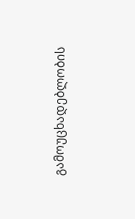გამოუცხადებლობის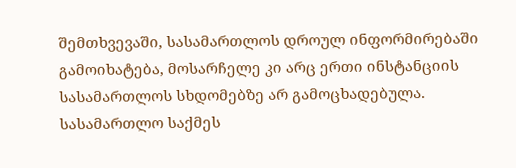შემთხვევაში, სასამართლოს დროულ ინფორმირებაში გამოიხატება, მოსარჩელე კი არც ერთი ინსტანციის სასამართლოს სხდომებზე არ გამოცხადებულა. სასამართლო საქმეს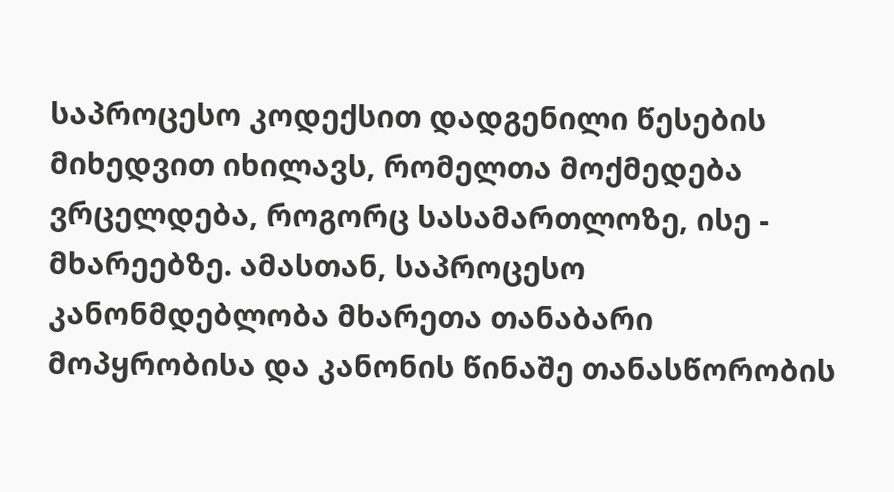საპროცესო კოდექსით დადგენილი წესების მიხედვით იხილავს, რომელთა მოქმედება ვრცელდება, როგორც სასამართლოზე, ისე - მხარეებზე. ამასთან, საპროცესო კანონმდებლობა მხარეთა თანაბარი მოპყრობისა და კანონის წინაშე თანასწორობის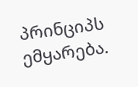პრინციპს ემყარება.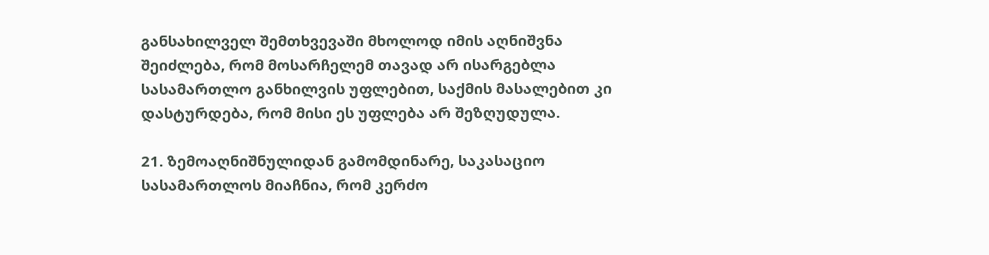განსახილველ შემთხვევაში მხოლოდ იმის აღნიშვნა შეიძლება, რომ მოსარჩელემ თავად არ ისარგებლა სასამართლო განხილვის უფლებით, საქმის მასალებით კი დასტურდება, რომ მისი ეს უფლება არ შეზღუდულა.

21. ზემოაღნიშნულიდან გამომდინარე, საკასაციო სასამართლოს მიაჩნია, რომ კერძო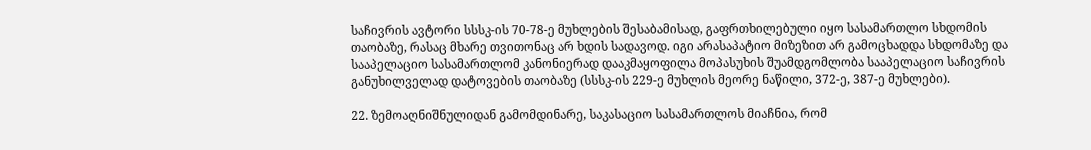საჩივრის ავტორი სსსკ-ის 70-78-ე მუხლების შესაბამისად, გაფრთხილებული იყო სასამართლო სხდომის თაობაზე, რასაც მხარე თვითონაც არ ხდის სადავოდ. იგი არასაპატიო მიზეზით არ გამოცხადდა სხდომაზე და სააპელაციო სასამართლომ კანონიერად დააკმაყოფილა მოპასუხის შუამდგომლობა სააპელაციო საჩივრის განუხილველად დატოვების თაობაზე (სსსკ-ის 229-ე მუხლის მეორე ნაწილი, 372-ე, 387-ე მუხლები).

22. ზემოაღნიშნულიდან გამომდინარე, საკასაციო სასამართლოს მიაჩნია, რომ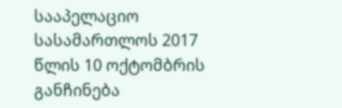სააპელაციო სასამართლოს 2017 წლის 10 ოქტომბრის განჩინება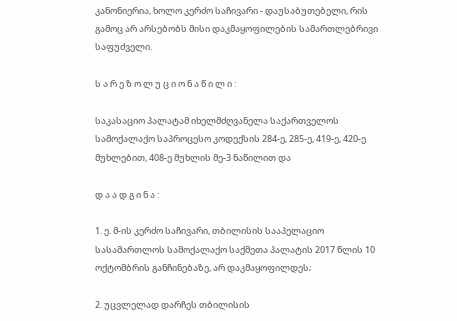კანონიერია, ხოლო კერძო საჩივარი - დაუსაბუთებელი, რის გამოც არ არსებობს მისი დაკმაყოფილების სამართლებრივი საფუძველი.

ს ა რ ე ზ ო ლ უ ც ი ო ნ ა წ ი ლ ი :

საკასაციო პალატამ იხელმძღვანელა საქართველოს სამოქალაქო საპროცესო კოდექსის 284-ე, 285-ე, 419-ე, 420-ე მუხლებით, 408-ე მუხლის მე-3 ნაწილით და

დ ა ა დ გ ი ნ ა :

1. ე. მ-ის კერძო საჩივარი, თბილისის სააპელაციო სასამართლოს სამოქალაქო საქმეთა პალატის 2017 წლის 10 ოქტომბრის განჩინებაზე, არ დაკმაყოფილდეს;

2. უცვლელად დარჩეს თბილისის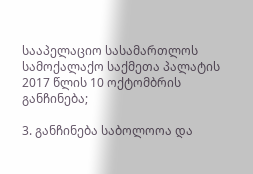სააპელაციო სასამართლოს სამოქალაქო საქმეთა პალატის 2017 წლის 10 ოქტომბრის განჩინება;

3. განჩინება საბოლოოა და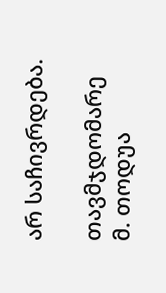არ საჩივრდება.

თავმჯდომარე მ. თოდუა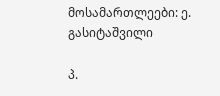მოსამართლეები: ე. გასიტაშვილი

პ.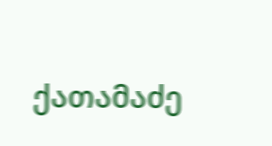ქათამაძე